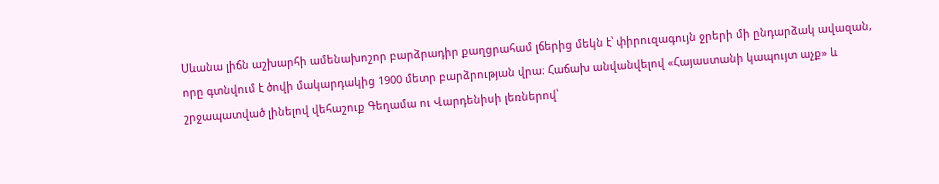Սևանա լիճն աշխարհի ամենախոշոր բարձրադիր քաղցրահամ լճերից մեկն է՝ փիրուզագույն ջրերի մի ընդարձակ ավազան, որը գտնվում է ծովի մակարդակից 1900 մետր բարձրության վրա։ Հաճախ անվանվելով «Հայաստանի կապույտ աչք» և շրջապատված լինելով վեհաշուք Գեղամա ու Վարդենիսի լեռներով՝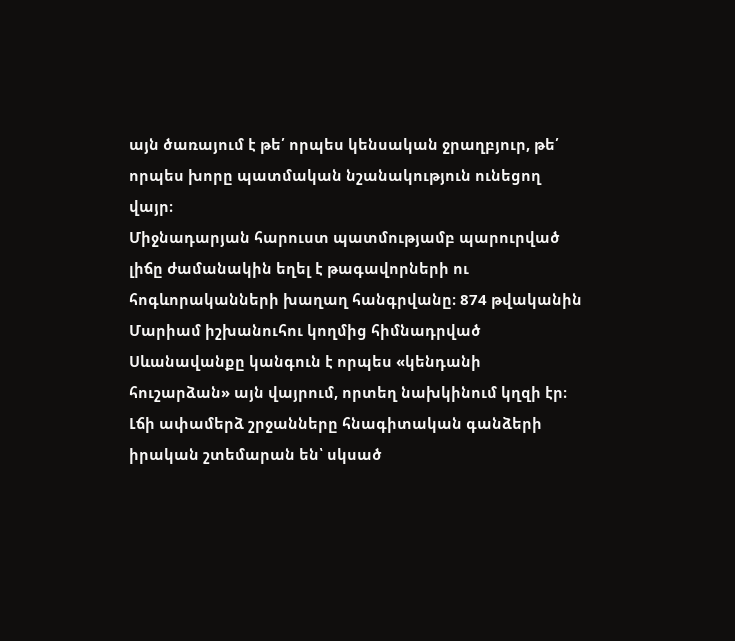այն ծառայում է թե՛ որպես կենսական ջրաղբյուր, թե՛ որպես խորը պատմական նշանակություն ունեցող վայր։
Միջնադարյան հարուստ պատմությամբ պարուրված լիճը ժամանակին եղել է թագավորների ու հոգևորականների խաղաղ հանգրվանը։ 874 թվականին Մարիամ իշխանուհու կողմից հիմնադրված Սևանավանքը կանգուն է որպես «կենդանի հուշարձան» այն վայրում, որտեղ նախկինում կղզի էր։ Լճի ափամերձ շրջանները հնագիտական գանձերի իրական շտեմարան են՝ սկսած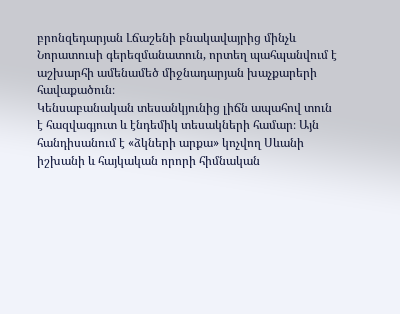բրոնզեդարյան Լճաշենի բնակավայրից մինչև Նորատուսի գերեզմանատուն, որտեղ պահպանվում է աշխարհի ամենամեծ միջնադարյան խաչքարերի հավաքածուն։
Կենսաբանական տեսանկյունից լիճն ապահով տուն է հազվագյուտ և էնդեմիկ տեսակների համար։ Այն հանդիսանում է «ձկների արքա» կոչվող Սևանի իշխանի և հայկական որորի հիմնական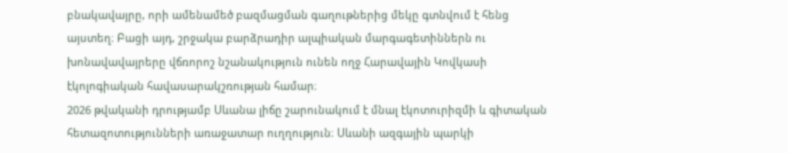բնակավայրը, որի ամենամեծ բազմացման գաղութներից մեկը գտնվում է հենց այստեղ։ Բացի այդ, շրջակա բարձրադիր ալպիական մարգագետիններն ու խոնավավայրերը վճռորոշ նշանակություն ունեն ողջ Հարավային Կովկասի էկոլոգիական հավասարակշռության համար։
2026 թվականի դրությամբ Սևանա լիճը շարունակում է մնալ էկոտուրիզմի և գիտական հետազոտությունների առաջատար ուղղություն։ Սևանի ազգային պարկի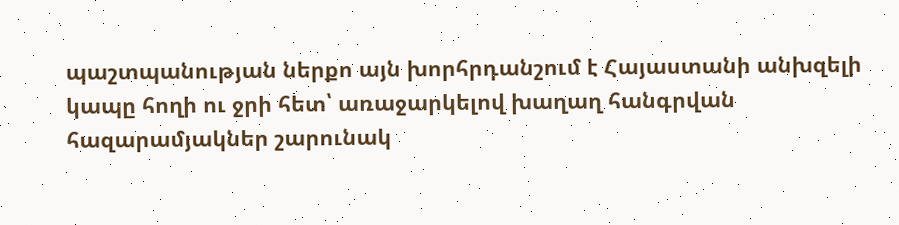պաշտպանության ներքո այն խորհրդանշում է Հայաստանի անխզելի կապը հողի ու ջրի հետ՝ առաջարկելով խաղաղ հանգրվան հազարամյակներ շարունակ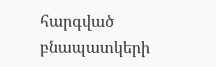հարգված բնապատկերի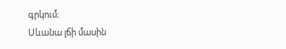գրկում։
Սևանա լճի մասին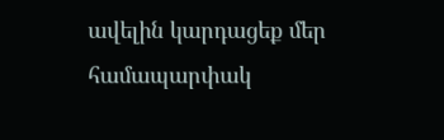ավելին կարդացեք մեր համապարփակ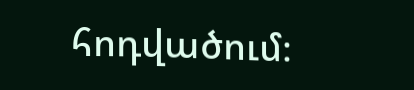հոդվածում։